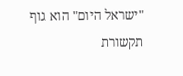"ישראל היום" הוא גוף תקשורת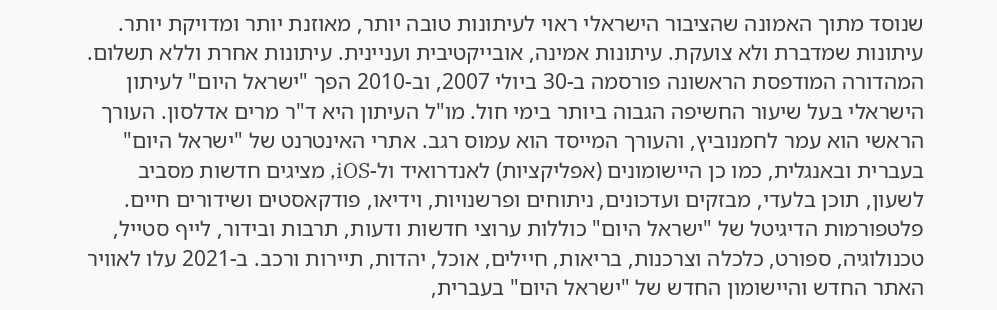שנוסד מתוך האמונה שהציבור הישראלי ראוי לעיתונות טובה יותר, מאוזנת יותר ומדויקת יותר. עיתונות שמדברת ולא צועקת. עיתונות אמינה, אובייקטיבית ועניינית. עיתונות אחרת וללא תשלום. המהדורה המודפסת הראשונה פורסמה ב-30 ביולי 2007, וב-2010 הפך "ישראל היום" לעיתון הישראלי בעל שיעור החשיפה הגבוה ביותר בימי חול. מו"ל העיתון היא ד"ר מרים אדלסון. העורך הראשי הוא עמר לחמנוביץ, והעורך המייסד הוא עמוס רגב. אתרי האינטרנט של "ישראל היום" בעברית ובאנגלית, כמו כן היישומונים (אפליקציות) לאנדרואיד ול-iOS, מציגים חדשות מסביב לשעון, תוכן בלעדי, מבזקים ועדכונים, ניתוחים ופרשנויות, וידיאו, פודקאסטים ושידורים חיים. פלטפורמות הדיגיטל של "ישראל היום" כוללות ערוצי חדשות ודעות, תרבות ובידור, לייף סטייל, טכנולוגיה, ספורט, כלכלה וצרכנות, בריאות, חיילים, אוכל, יהדות, תיירות ורכב. ב-2021 עלו לאוויר האתר החדש והיישומון החדש של "ישראל היום" בעברית,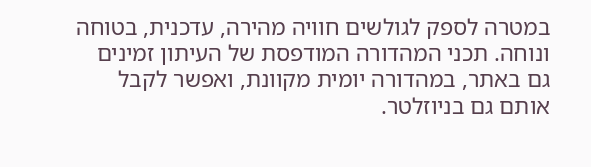במטרה לספק לגולשים חוויה מהירה, עדכנית, בטוחה ונוחה. תכני המהדורה המודפסת של העיתון זמינים גם באתר, במהדורה יומית מקוונת, ואפשר לקבל אותם גם בניוזלטר.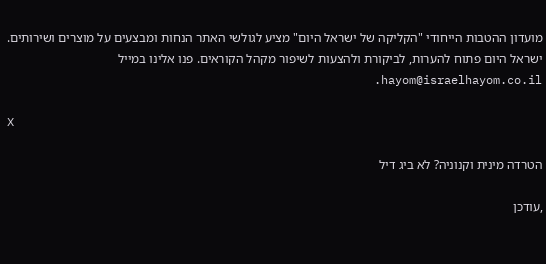מועדון ההטבות הייחודי "הקליקה של ישראל היום" מציע לגולשי האתר הנחות ומבצעים על מוצרים ושירותים. ישראל היום פתוח להערות, לביקורת ולהצעות לשיפור מקהל הקוראים. פנו אלינו במייל hayom@israelhayom.co.il.

X

הטרדה מינית וקנוניה? לא ביג דיל

,עודכן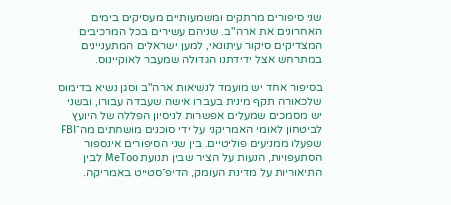שני סיפורים מרתקים ומשמעותיים מעסיקים בימים האחרונים את ארה"ב. שניהם עשירים בכל המרכיבים המצדיקים סיקור עיתונאי, למען ישראלים המתעניינים במתרחש אצל ידידתנו הגדולה שמעבר לאוקיינוס.

בסיפור אחד יש מועמד לנשיאות ארה"ב וסגן נשיא בדימוס שלכאורה תקף מינית בעברו אישה שעבדה עבורו, ובשני יש מסמכים שמעלים אפשרות לניסיון הפללה של היועץ לביטחון לאומי האמריקני על ידי סוכנים מושחתים מה־FBI שפעלו ממניעים פוליטיים. בין שני הסיפורים אינספור הסתעפויות, הנעות על הציר שבין תנועת MeToo לבין התיאוריות על מדינת העומק, הדיפ־סטייט באמריקה.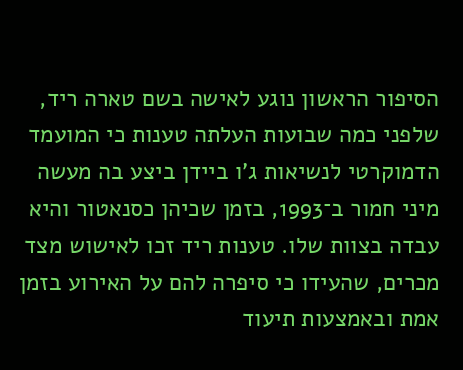הסיפור הראשון נוגע לאישה בשם טארה ריד, שלפני כמה שבועות העלתה טענות כי המועמד הדמוקרטי לנשיאות ג'ו ביידן ביצע בה מעשה מיני חמור ב־1993, בזמן שכיהן כסנאטור והיא עבדה בצוות שלו. טענות ריד זכו לאישוש מצד מכרים, שהעידו כי סיפרה להם על האירוע בזמן אמת ובאמצעות תיעוד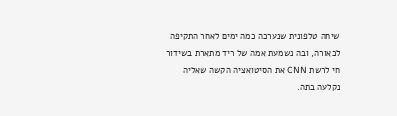שיחה טלפונית שנערכה כמה ימים לאחר התקיפה לכאורה, ובה נשמעת אמה של ריד מתארת בשידור חי לרשת CNN את הסיטואציה הקשה שאליה נקלעה בתה.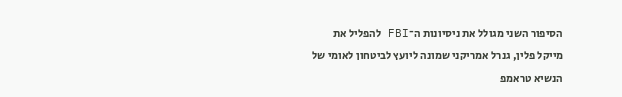הסיפור השני מגולל את ניסיונות ה־FBI להפליל את מייקל פלין, גנרל אמריקני שמונה ליועץ לביטחון לאומי של הנשיא טראמפ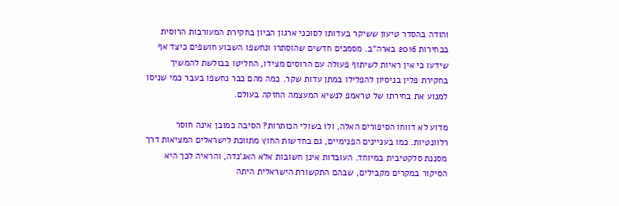והודה בהסדר טיעון ששיקר בעדותו לסוכני ארגון הביון בחקירת המעורבות הרוסית בבחירות 2016 בארה"ב. מסמכים חדשים שהוסתרו ונחשפו השבוע חושפים כיצד אף שידעו כי אין ראיות לשיתוף פעולה עם הרוסים מצידו, החליטו בבולשת להמשיך בחקירת פלין בניסיון להפלילו במתן עדות שקר. כמה מהם כבר נחשפו בעבר כמי שניסו למנוע את בחירתו של טראמפ לנשיא המעצמה החזקה בעולם.

מדוע לא דווחו הסיפורים האלה, ולו בשולי הכותרות? הסיבה כמובן אינה חוסר רלוונטיות. כמו בעניינים הפנימיים, גם בחדשות החוץ מתווכת לישראלים המציאות דרך מסננת סלקטיבית במיוחד. העובדות אינן חשובות אלא האג'נדה, והראיה לכך היא הסיקור במקרים מקבילים, שבהם התקשורת הישראלית היתה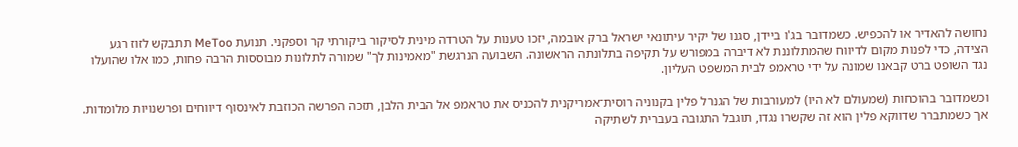נחושה להאדיר או להכפיש. כשמדובר בג'ו ביידן, סגנו של יקיר עיתונאי ישראל ברק אובמה, יזכו טענות על הטרדה מינית לסיקור ביקורתי קר וספקני. תנועת MeToo תתבקש לזוז רגע הצידה, כדי לפנות מקום לדיווח שהמתלוננת לא דיברה במפורש על תקיפה בתלונתה הראשונה. השבועה הנרגשת "מאמינות לך" שמורה לתלונות מבוססות הרבה פחות, כמו אלו שהועלו נגד השופט ברט קבאנו שמונה על ידי טראמפ לבית המשפט העליון.

וכשמדובר בהוכחות (שמעולם לא היו) למעורבות של הגנרל פלין בקנוניה רוסית־אמריקנית להכניס את טראמפ אל הבית הלבן, תזכה הפרשה הכוזבת לאינסוף דיווחים ופרשנויות מלומדות. אך כשמתברר שדווקא פלין הוא זה שקשרו נגדו, תוגבל התגובה בעברית לשתיקה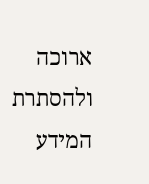ארוכה ולהסתרת המידע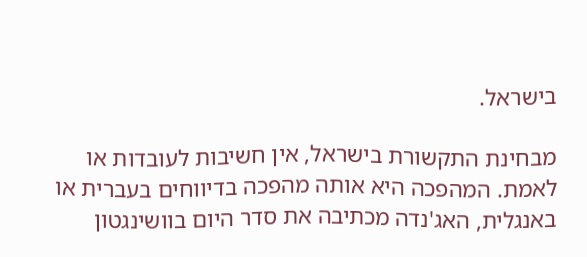בישראל.

מבחינת התקשורת בישראל, אין חשיבות לעובדות או לאמת. המהפכה היא אותה מהפכה בדיווחים בעברית או באנגלית, האג'נדה מכתיבה את סדר היום בוושינגטון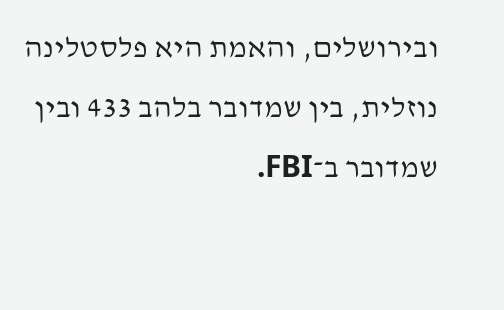ובירושלים, והאמת היא פלסטלינה נוזלית, בין שמדובר בלהב 433 ובין שמדובר ב־FBI.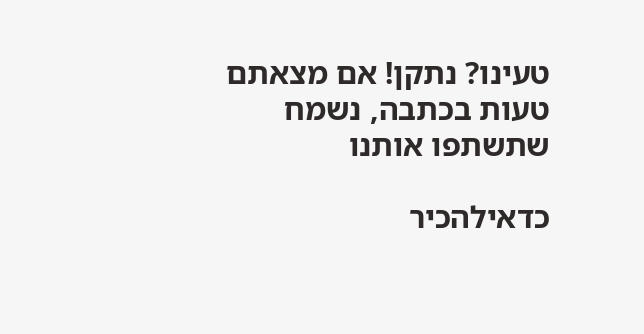טעינו? נתקן! אם מצאתם טעות בכתבה, נשמח שתשתפו אותנו

כדאילהכיר